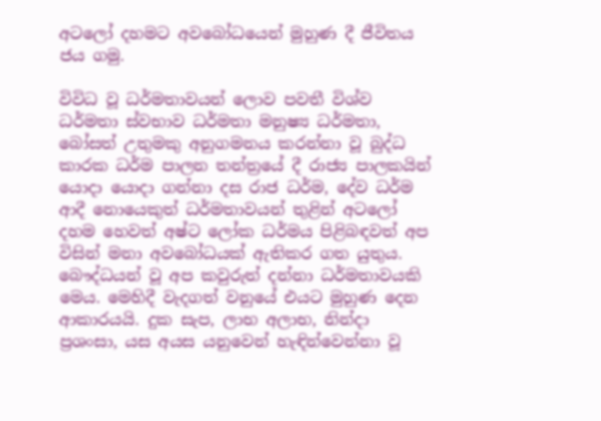අටලෝ දහමට අවබෝධයෙන් මුහුණ දී ජීවිතය ජය ගමු.

විවිධ වූ ධර්මතාවයන් ලොව පවතී විශ්ව ධර්මතා ස්වභාව ධර්මතා මනුෂ්‍ය ධර්මතා, බෝසත් උතුමකු අනුගමනය කරන්නා වූ බුද්ධ කාරක ධර්ම පාලන තන්ත්‍රයේ දී රාජ්‍ය පාලකයින් යොදා යොදා ගන්නා දස රාජ ධර්ම, දේව ධර්ම ආදී නොයෙකුත් ධර්මතාවයන් තුළින් අටලෝ දහම හෙවත් අෂ්ට ලෝක ධර්මය පිළිබඳවත් අප විසින් මනා අවබෝධයක් ඇතිකර ගත යුතුය. බෞද්ධයන් වූ අප කවුරුත් දන්නා ධර්මතාවයකි මෙය. මෙහිදී වැදගත් වනුයේ එයට මුහුණ දෙන ආකාරයයි. දුක සැප, ලාභ අලාභ, නින්දා ප්‍රශංසා, යස අයස යනුවෙන් හැඳින්වෙන්නා වූ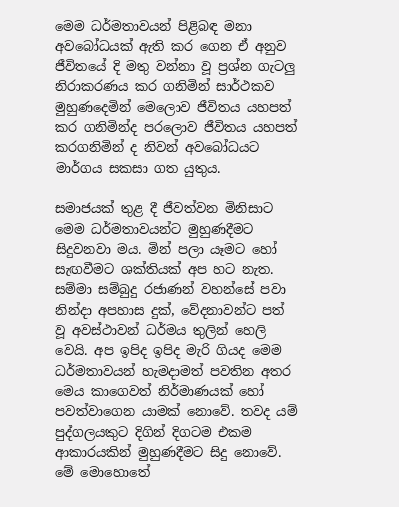මෙම ධර්මතාවයන් පිළිබඳ මනා අවබෝධයක් ඇති කර ගෙන ඒ අනුව ජීවිතයේ දි මතු වන්නා වූ ප්‍රශ්න ගැටලු නිරාකරණය කර ගනිමින් සාර්ථකව මුහුණදෙමින් මෙලොව ජීවිතය යහපත් කර ගනිමින්ද පරලොව ජීවිතය යහපත් කරගනිමින් ද නිවන් අවබෝධයට මාර්ගය සකසා ගත යුතුය.

සමාජයක් තුළ දී ජීවත්වන මිනිසාට මෙම ධර්මතාවයන්ට මුහුණදීමට සිදුවනවා මය. මින් පලා යෑමට හෝ සැඟවීමට ශක්තියක් අප හට නැත. සම්මා සම්බුදු රජාණන් වහන්සේ පවා නින්දා අපහාස දුක්, වේදනාවන්ට පත් වූ අවස්ථාවන් ධර්මය තුලින් හෙලි වෙයි. අප ඉපිද ඉපිද මැරි ගියද මෙම ධර්මතාවයන් හැමදාමත් පවතින අතර මෙය කාගෙවත් නිර්මාණයක් හෝ පවත්වාගෙන යාමක් නොවේ. තවද යම් පුද්ගලයකුට දිගින් දිගටම එකම ආකාරයකින් මුහුණදීමට සිදු නොවේ. මේ මොහොතේ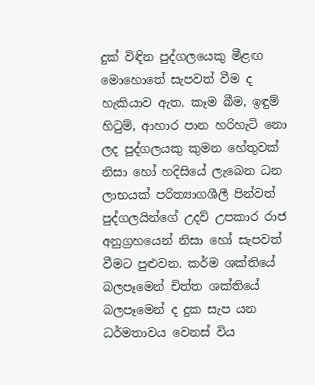දුක් විඳින පුද්ගලයෙකු මීළඟ මොහොතේ සැපවත් වීම ද හැකියාව ඇත. කෑම බීම, ඉඳුම් හිටුම්, ආහාර පාන හරිහැටි නො ලද පුද්ගලයකු කුමන හේතුවක් නිසා හෝ හදිසියේ ලැබෙන ධන ලාභයක් පරිත්‍යාගශීලී පින්වත් පුද්ගලයින්ගේ උදව් උපකාර රාජ අනුග්‍රහයෙන් නිසා හෝ සැපවත් වීමට පුළුවන. කර්ම ශක්තියේ බලපෑමෙන් චිත්ත ශක්තියේ බලපෑමෙන් ද දුක සැප යන ධර්මතාවය වෙනස් විය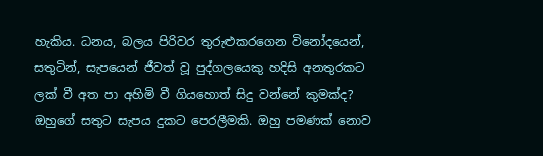හැකිය. ධනය, බලය පිරිවර තුරුළුකරගෙන විනෝදයෙන්, සතුටින්, සැපයෙන් ජීවත් වූ පුද්ගලයෙකු හදිසි අනතුරකට ලක් වී අත පා අහිමි වී ගියහොත් සිදු වන්නේ කුමක්ද? ඔහුගේ සතුට සැපය දුකට පෙරලීමකි. ඔහු පමණක් නොව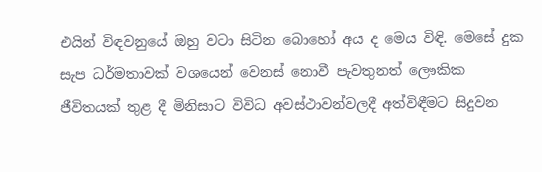එයින් විඳවනුයේ ඔහු වටා සිටින බොහෝ අය ද මෙය විඳි. මෙසේ දුක සැප ධර්මතාවක් වශයෙන් වෙනස් නොවී පැවතුනත් ලෞකික ජීවිතයක් තුළ දී මිනිසාට විවිධ අවස්ථාවන්වලදී අත්විඳීමට සිදුවන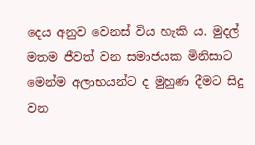දෙය අනුව වෙනස් විය හැකි ය. මුදල් මතම ජීවත් වන සමාජයක මිනිසාට මෙන්ම අලාභයන්ට ද මුහුණ දීමට සිදු වන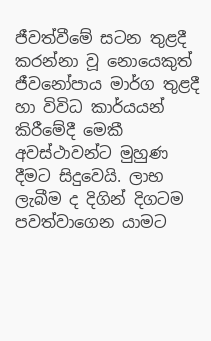ජීවත්වීමේ සටන තුළදී කරන්නා වූ නොයෙකුත් ජීවනෝපාය මාර්ග තුළදී හා විවිධ කාර්යයන් කිරීමේදී මෙකී අවස්ථාවන්ට මුහුණ දීමට සිදුවෙයි. ලාභ ලැබීම ද දිගින් දිගටම පවත්වාගෙන යාමට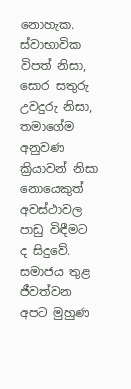නොහැක. ස්වාභාවික විපත් නිසා, සොර සතුරු උවදුරු නිසා, තමාගේම අනුවණ ක්‍රියාවන් නිසා නොයෙකුත් අවස්ථාවල පාඩු විඳීමට ද සිදුවේ. සමාජය තුළ ජීවත්වන අපට මුහුණ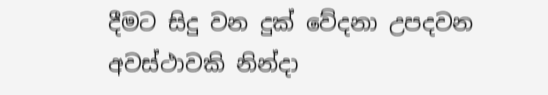දීමට සිදු වන දුක් වේදනා උපදවන අවස්ථාවකි නින්දා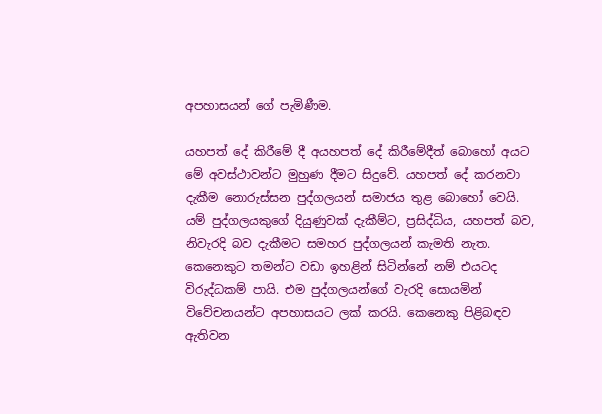අපහාසයන් ගේ පැමිණීම.

යහපත් දේ කිරීමේ දී අයහපත් දේ කිරීමේදීත් බොහෝ අයට මේ අවස්ථාවන්ට මුහුණ දීමට සිදුවේ. යහපත් දේ කරනවා දැකීම නොරුස්සන පුද්ගලයන් සමාජය තුළ බොහෝ වෙයි. යම් පුද්ගලයකුගේ දියුණුවක් දැකීම්ට, ප්‍රසිද්ධිය, යහපත් බව, නිවැරදි බව දැකීමට සමහර පුද්ගලයන් කැමති නැත. කෙනෙකුට තමන්ට වඩා ඉහළින් සිටින්නේ නම් එයටද විරුද්ධකම් පායි. එම පුද්ගලයන්ගේ වැරදි සොයමින් විවේචනයන්ට අපහාසයට ලක් කරයි. කෙනෙකු පිළිබඳව ඇතිවන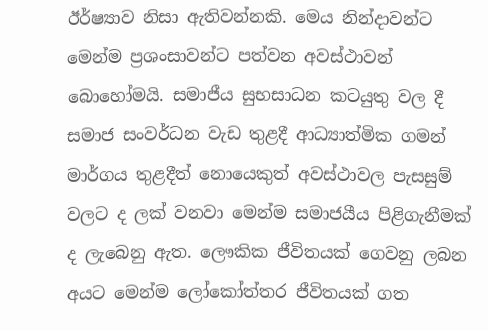ඊර්ෂ්‍යාව නිසා ඇතිවන්නකි. මෙය නින්දාවන්ට මෙන්ම ප්‍රශංසාවන්ට පත්වන අවස්ථාවන් බොහෝමයි. සමාජීය සුභසාධන කටයුතු වල දී සමාජ සංවර්ධන වැඩ තුළදී ආධ්‍යාත්මික ගමන් මාර්ගය තුළදීත් නොයෙකුත් අවස්ථාවල පැසසුම් වලට ද ලක් වනවා මෙන්ම සමාජයීය පිළිගැනීමක් ද ලැබෙනු ඇත. ලෞකික ජීවිතයක් ගෙවනු ලබන අයට මෙන්ම ලෝකෝත්තර ජීවිතයක් ගත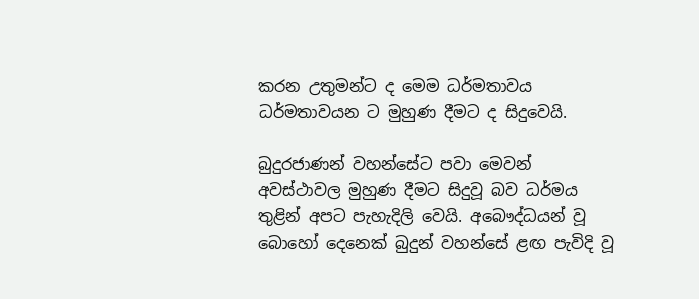කරන උතුමන්ට ද මෙම ධර්මතාවය ධර්මතාවයන ට මුහුණ දීමට ද සිදුවෙයි.

බුදුරජාණන් වහන්සේට පවා මෙවන් අවස්ථාවල මුහුණ දීමට සිදුවූ බව ධර්මය තුළින් අපට පැහැදිලි වෙයි. අබෞද්ධයන් වූ බොහෝ දෙනෙක් බුදුන් වහන්සේ ළඟ පැවිදි වූ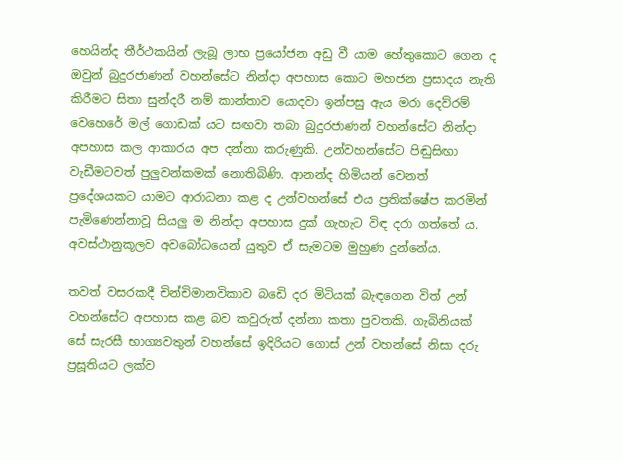හෙයින්ද තීර්ථකයින් ලැබූ ලාභ ප්‍රයෝජන අඩු වී යාම හේතුකොට ගෙන ද ඔවුන් බුදුරජාණන් වහන්සේට නින්දා අපහාස කොට මහජන ප්‍රසාදය නැති කිරීමට සිතා සුන්දරී නම් කාන්තාව යොදවා ඉන්පසු ඇය මරා දෙව්රම් වෙහෙරේ මල් ගොඩක් යට සඟවා තබා බුදුරජාණන් වහන්සේට නින්දා අපහාස කල ආකාරය අප දන්නා කරුණුකි. උන්වහන්සේට පිඬුසිඟා වැඩීමටවත් පුලුවන්කමක් නොතිබිණි. ආනන්ද හිමියන් වෙනත් ප්‍රදේශයකට යාමට ආරාධනා කළ ද උන්වහන්සේ එය ප්‍රතික්ෂේප කරමින් පැමිණෙන්නාවූ සියලු ම නින්දා අපහාස දුක් ගැහැට විඳ දරා ගත්තේ ය. අවස්ථානුකූලව අවබෝධයෙන් යුතුව ඒ සැමටම මුහුණ දුන්නේය.

තවත් වසරකදී චින්චිමානවිකාව බඩෙි දර මිටියක් බැඳගෙන විත් උන් වහන්සේට අපහාස කළ බව කවුරුත් දන්නා කතා පුවතකි. ගැබිනියක් සේ සැරසී භාග්‍යවතුන් වහන්සේ ඉදිරියට ගොස් උන් වහන්සේ නිසා දරු ප්‍රසූතියට ලක්ව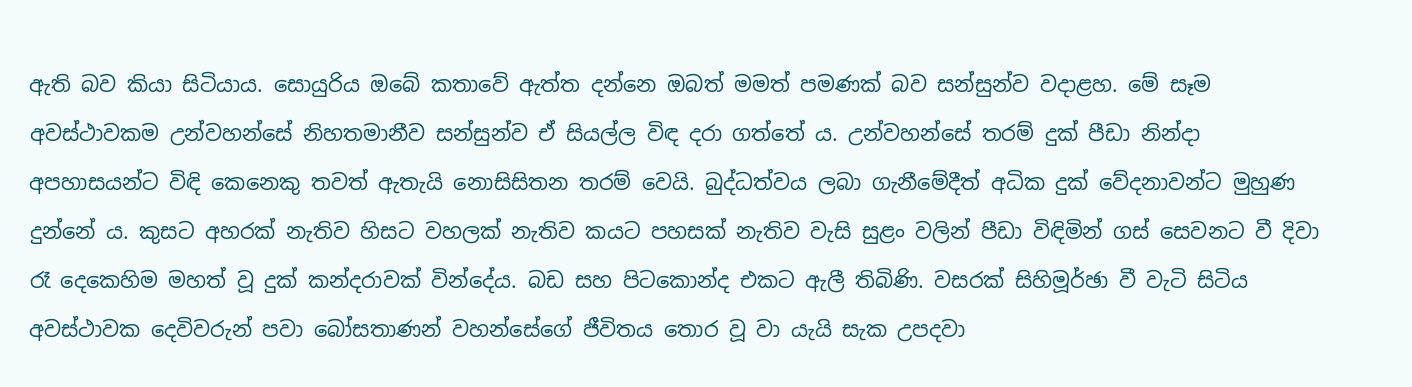ඇති බව කියා සිටියාය. සොයුරිය ඔබේ කතාවේ ඇත්ත දන්නෙ ඔබත් මමත් පමණක් බව සන්සුන්ව වදාළහ. මේ සෑම අවස්ථාවකම උන්වහන්සේ නිහතමානීව සන්සුන්ව ඒ සියල්ල විඳ දරා ගත්තේ ය. උන්වහන්සේ තරම් දුක් පීඩා නින්දා අපහාසයන්ට විඳි කෙනෙකු තවත් ඇතැයි නොසිසිතන තරම් වෙයි. බුද්ධත්වය ලබා ගැනීමේදීත් අධික දුක් වේදනාවන්ට මුහුණ දුන්නේ ය. කුසට අහරක් නැතිව හිසට වහලක් නැතිව කයට පහසක් නැතිව වැසි සුළං වලින් පීඩා විඳිමින් ගස් සෙවනට වී දිවා රෑ දෙකෙහිම මහත් වූ දුක් කන්දරාවක් වින්දේය. බඩ සහ පිටකොන්ද එකට ඇලී තිබිණි. වසරක් සිහිමූර්ඡා වී වැටි සිටිය අවස්ථාවක දෙවිවරුන් පවා බෝසතාණන් වහන්සේගේ ජීවිතය තොර වූ වා යැයි සැක උපදවා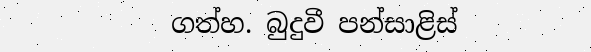ගත්හ. බුදුවී පන්සාළිස්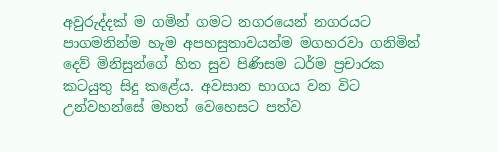අවුරුද්දක් ම ගමින් ගමට නගරයෙන් නගරයට පාගමනින්ම හැම අපහසුතාවයන්ම මගහරවා ගනිමින් දෙව් මිනිසුන්ගේ හිත සුව පිණිසම ධර්ම ප්‍රචාරක කටයුතු සිදු කළේය. අවසාන භාගය වන විට උන්වහන්සේ මහත් වෙහෙසට පත්ව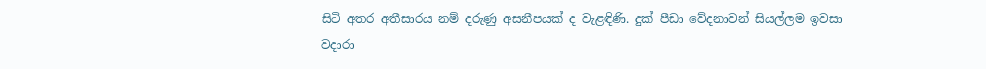සිටි අතර අතීසාරය නම් දරුණු අසනීපයක් ද වැළඳිණි. දුක් පීඩා වේදනාවන් සියල්ලම ඉවසා වදාරා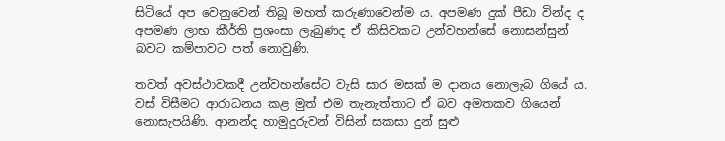සිටියේ අප වෙනුවෙන් තිබූ මහත් කරුණාවෙන්ම ය. අපමණ දුක් පීඩා වින්ද ද අපමණ ලාභ කීර්ති ප්‍රශංසා ලැබුණද ඒ කිසිවකට උන්වහන්සේ නොසන්සුන් බවට කම්පාවට පත් නොවුණි.

තවත් අවස්ථාවකදී උන්වහන්සේට වැසි සාර මසක් ම දානය නොලැබ ගියේ ය. වස් විසීමට ආරාධනය කළ මුත් එම තැනැත්තාට ඒ බව අමතකව ගියෙන් නොසැපයිණි. ආනන්ද හාමුදුරුවන් විසින් සකසා දුන් සුළු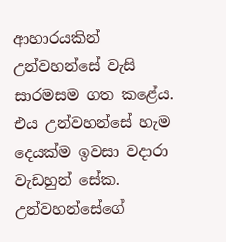ආහාරයකින් උන්වහන්සේ වැසි සාරමසම ගත කළේය. එය උන්වහන්සේ හැම දෙයක්ම ඉවසා වදාරා වැඩහුන් සේක. උන්වහන්සේගේ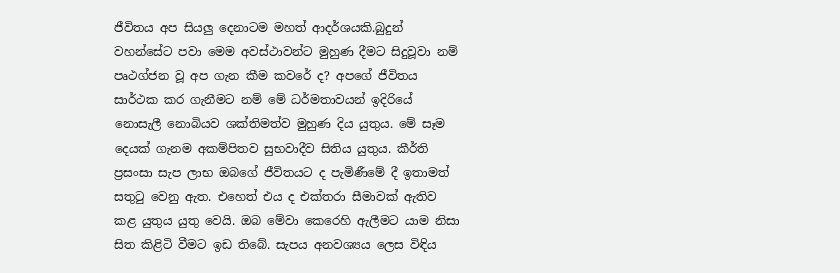ජීවිතය අප සියලු දෙනාටම මහත් ආදර්ශයකි.බුදුන් වහන්සේට පවා මෙම අවස්ථාවන්ට මුහුණ දීමට සිදුවූවා නම් පෘථග්ජන වූ අප ගැන කීම කවරේ ද? අපගේ ජීවිතය සාර්ථක කර ගැනීමට නම් මේ ධර්මතාවයන් ඉදිරියේ නොසැලී නොබියව ශක්තිමත්ව මුහුණ දිය යුතුය. මේ සෑම දෙයක් ගැනම අකම්පිතව සුභවාදීව සිතිය යුතුය. කීර්ති ප්‍රසංසා සැප ලාභ ඔබගේ ජීවිතයට ද පැමිණීමේ දී ඉතාමත් සතුටු වෙනු ඇත. එහෙත් එය ද එක්තරා සීමාවක් ඇතිව කළ යුතුය යුතු වෙයි. ඔබ මේවා කෙරෙහි ඇලීමට යාම නිසා සිත කිළිටි වීමට ඉඩ තිබේ. සැපය අනවශ්‍යය ලෙස විඳිය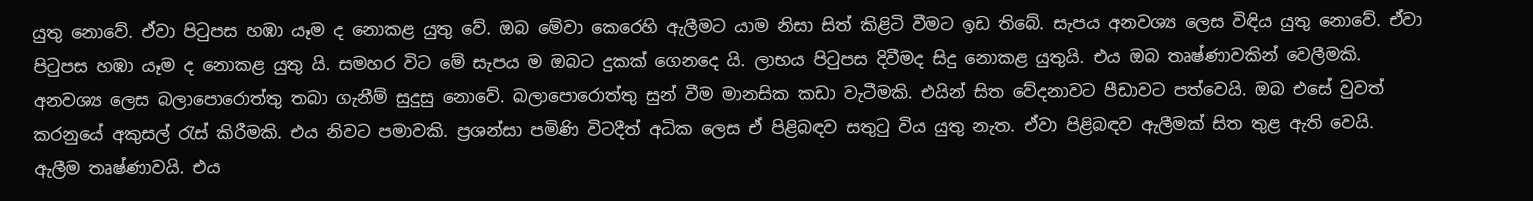යුතු නොවේ. ඒවා පිටුපස හඹා යෑම ද නොකළ යුතු වේ. ඔබ මේවා කෙරෙහි ඇලීමට යාම නිසා සිත් කිළිටි වීමට ඉඩ තිබේ. සැපය අනවශ්‍ය ලෙස විඳිය යුතු නොවේ. ඒවා පිටුපස හඹා යෑම ද නොකළ යුතු යි. සමහර විට මේ සැපය ම ඔබට දුකක් ගෙනදෙ යි. ලාභය පිටුපස දිවීමද සිදු නොකළ යුතුයි. එය ඔබ තෘෂ්ණාවකින් වෙලීමකි. අනවශ්‍ය ලෙස බලාපොරොත්තු තබා ගැනීම් සුදුසු නොවේ. බලාපොරොත්තු සුන් වීම මානසික කඩා වැටීමකි. එයින් සිත වේදනාවට පීඩාවට පත්වෙයි. ඔබ එසේ වුවත් කරනුයේ අකුසල් රැස් කිරීමකි. එය නිවට පමාවකි. ප්‍රශන්සා පමිණි විටදීත් අධික ලෙස ඒ පිළිබඳව සතුටු විය යුතු නැත. ඒවා පිළිබඳව ඇලීමක් සිත තුළ ඇති වෙයි. ඇලීම තෘෂ්ණාවයි. එය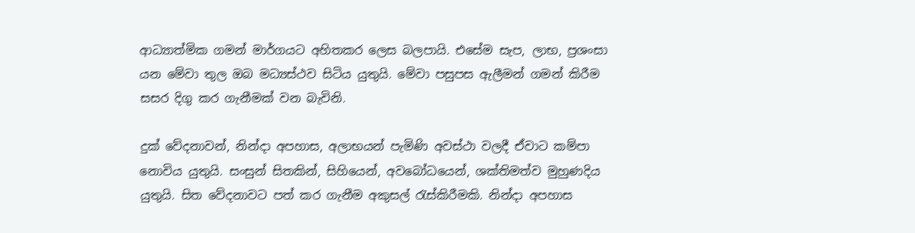ආධ්‍යාත්මික ගමන් මාර්ගයට අහිතකර ලෙස බලපායි. එසේම සැප, ලාභ, ප්‍රශංසා යන මේවා තුල ඔබ මධ්‍යස්ථව සිටිය යුතුයි. මේවා පසුපස ඇලීමන් ගමන් කිරීම සසර දිගු කර ගැනීමක් වන බැවිනි.

දුක් වේදනාවන්, නින්දා අපහාස, අලාභයන් පැමිණි අවස්ථා වලදී ඒවාට කම්පා නොවිය යුතුයි. සංසුන් සිතකින්, සිහියෙන්, අවබෝධයෙන්, ශක්තිමත්ව මුහුණදිය යුතුයි. සිත වේදනාවට පත් කර ගැනීම අකුසල් රැස්කිරීමකි. නින්දා අපහාස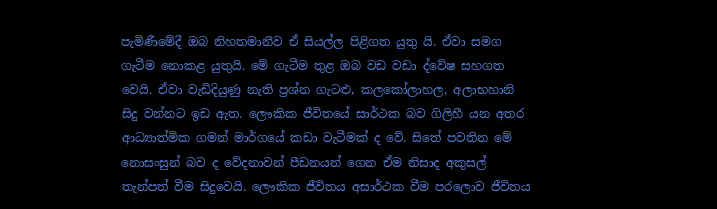පැමිණීමේදී ඔබ නිහතමානීව ඒ සියල්ල පිළිගත යුතු යි. ඒවා සමග ගැටීම නොකළ යුතුයි. මේ ගැටීම තුළ ඔබ වඩ වඩා ද්වේෂ සහගත වෙයි. ඒවා වැඩිදියුණු නැති ප්‍රශ්න ගැටළු, කලකෝලාහල, අලාභහානි සිදු වන්නට ඉඩ ඇත. ලෞකික ජීවිතයේ සාර්ථක බව ගිලිහී යන අතර ආධ්‍යාත්මික ගමන් මාර්ගයේ කඩා වැටීමක් ද වේ. සිතේ පවතින මේ නොසංසුන් බව ද වේදනාවන් පීඩනයන් ගෙන ඒම නිසාද අකුසල් තැන්පත් වීම සිදුවෙයි. ලෞකික ජීවිතය අසාර්ථක වීම පරලොව ජීවිතය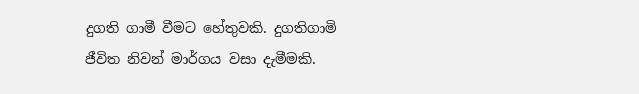දුගති ගාමී වීමට හේතුවකි. දුගතිගාමි ජීවිත නිවන් මාර්ගය වසා දැමීමකි.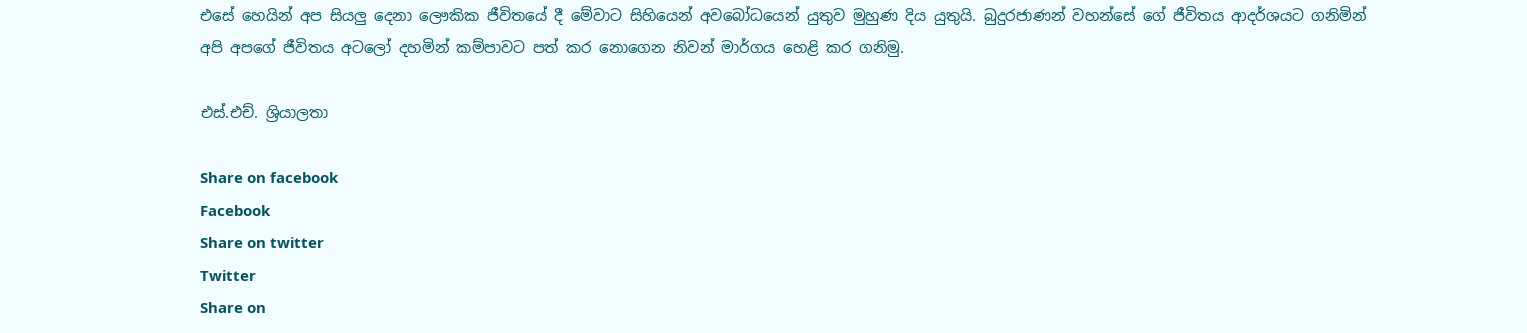එසේ හෙයින් අප සියලු දෙනා ලෞකික ජීවිතයේ දී මේවාට සිහියෙන් අවබෝධයෙන් යුතුව මුහුණ දිය යුතුයි. බුදුරජාණන් වහන්සේ ගේ ජීවිතය ආදර්ශයට ගනිමින් අපි අපගේ ජීවිතය අටලෝ දහමින් කම්පාවට පත් කර නොගෙන නිවන් මාර්ගය හෙළි කර ගනිමු.

එස්.එච්. ශ්‍රියාලතා

Share on facebook
Facebook
Share on twitter
Twitter
Share on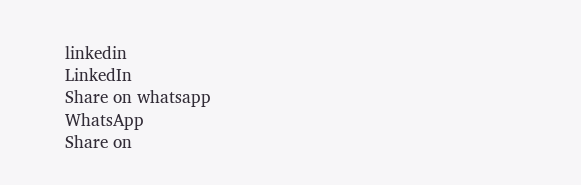linkedin
LinkedIn
Share on whatsapp
WhatsApp
Share on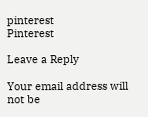pinterest
Pinterest

Leave a Reply

Your email address will not be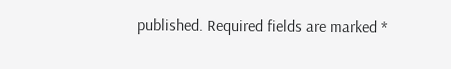published. Required fields are marked *